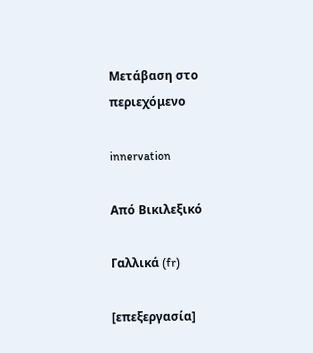Μετάβαση στο περιεχόμενο

innervation

Από Βικιλεξικό

Γαλλικά (fr)

[επεξεργασία]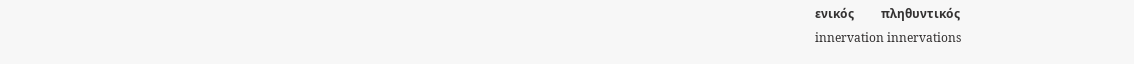ενικός         πληθυντικός
innervation innervations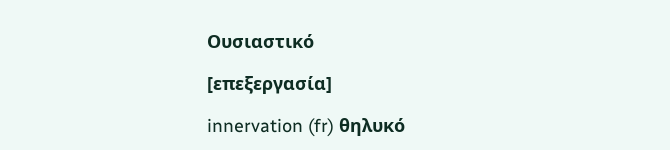Ουσιαστικό

[επεξεργασία]

innervation (fr) θηλυκό